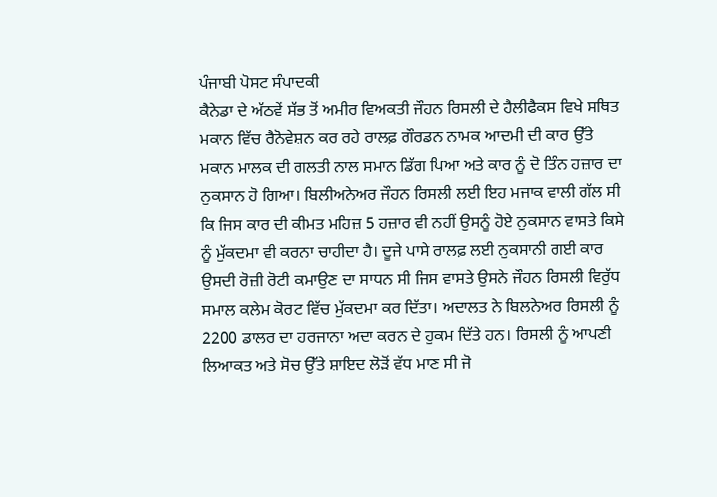ਪੰਜਾਬੀ ਪੋਸਟ ਸੰਪਾਦਕੀ
ਕੈਨੇਡਾ ਦੇ ਅੱਠਵੇਂ ਸੱਭ ਤੋਂ ਅਮੀਰ ਵਿਅਕਤੀ ਜੌਹਨ ਰਿਸਲੀ ਦੇ ਹੈਲੀਫੈਕਸ ਵਿਖੇ ਸਥਿਤ ਮਕਾਨ ਵਿੱਚ ਰੈਨੋਵੇਸ਼ਨ ਕਰ ਰਹੇ ਰਾਲਫ਼ ਗੌਰਡਨ ਨਾਮਕ ਆਦਮੀ ਦੀ ਕਾਰ ਉੱਤੇ ਮਕਾਨ ਮਾਲਕ ਦੀ ਗਲਤੀ ਨਾਲ ਸਮਾਨ ਡਿੱਗ ਪਿਆ ਅਤੇ ਕਾਰ ਨੂੰ ਦੋ ਤਿੰਨ ਹਜ਼ਾਰ ਦਾ ਨੁਕਸਾਨ ਹੋ ਗਿਆ। ਬਿਲੀਅਨੇਅਰ ਜੌਹਨ ਰਿਸਲੀ ਲਈ ਇਹ ਮਜਾਕ ਵਾਲੀ ਗੱਲ ਸੀ ਕਿ ਜਿਸ ਕਾਰ ਦੀ ਕੀਮਤ ਮਹਿਜ਼ 5 ਹਜ਼ਾਰ ਵੀ ਨਹੀਂ ਉਸਨੂੰ ਹੋਏ ਨੁਕਸਾਨ ਵਾਸਤੇ ਕਿਸੇ ਨੂੰ ਮੁੱਕਦਮਾ ਵੀ ਕਰਨਾ ਚਾਹੀਦਾ ਹੈ। ਦੂਜੇ ਪਾਸੇ ਰਾਲਫ਼ ਲਈ ਨੁਕਸਾਨੀ ਗਈ ਕਾਰ ਉਸਦੀ ਰੋਜ਼ੀ ਰੋਟੀ ਕਮਾਉਣ ਦਾ ਸਾਧਨ ਸੀ ਜਿਸ ਵਾਸਤੇ ਉਸਨੇ ਜੌਹਨ ਰਿਸਲੀ ਵਿਰੁੱਧ ਸਮਾਲ ਕਲੇਮ ਕੋਰਟ ਵਿੱਚ ਮੁੱਕਦਮਾ ਕਰ ਦਿੱਤਾ। ਅਦਾਲਤ ਨੇ ਬਿਲਨੇਅਰ ਰਿਸਲੀ ਨੂੰ 2200 ਡਾਲਰ ਦਾ ਹਰਜਾਨਾ ਅਦਾ ਕਰਨ ਦੇ ਹੁਕਮ ਦਿੱਤੇ ਹਨ। ਰਿਸਲੀ ਨੂੰ ਆਪਣੀ ਲਿਆਕਤ ਅਤੇ ਸੋਚ ਉੱਤੇ ਸ਼ਾਇਦ ਲੋੜੋਂ ਵੱਧ ਮਾਣ ਸੀ ਜੋ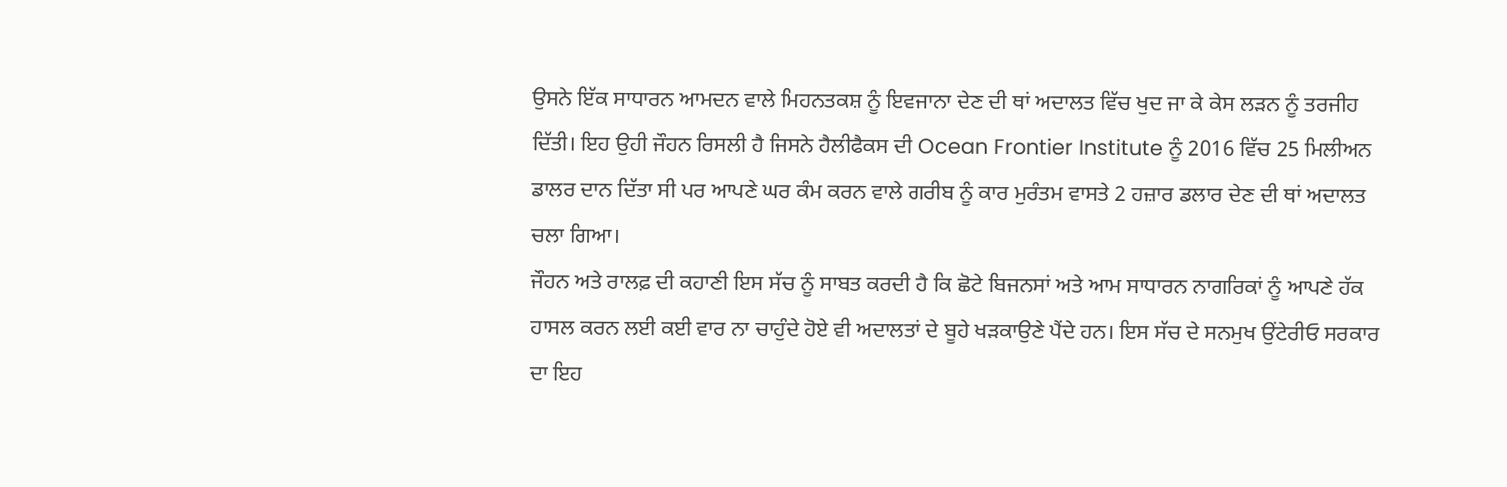ਉਸਨੇ ਇੱਕ ਸਾਧਾਰਨ ਆਮਦਨ ਵਾਲੇ ਮਿਹਨਤਕਸ਼ ਨੂੰ ਇਵਜਾਨਾ ਦੇਣ ਦੀ ਥਾਂ ਅਦਾਲਤ ਵਿੱਚ ਖੁਦ ਜਾ ਕੇ ਕੇਸ ਲੜਨ ਨੂੰ ਤਰਜੀਹ ਦਿੱਤੀ। ਇਹ ਉਹੀ ਜੌਹਨ ਰਿਸਲੀ ਹੈ ਜਿਸਨੇ ਹੈਲੀਫੈਕਸ ਦੀ Ocean Frontier Institute ਨੂੰ 2016 ਵਿੱਚ 25 ਮਿਲੀਅਨ ਡਾਲਰ ਦਾਨ ਦਿੱਤਾ ਸੀ ਪਰ ਆਪਣੇ ਘਰ ਕੰਮ ਕਰਨ ਵਾਲੇ ਗਰੀਬ ਨੂੰ ਕਾਰ ਮੁਰੰਤਮ ਵਾਸਤੇ 2 ਹਜ਼ਾਰ ਡਲਾਰ ਦੇਣ ਦੀ ਥਾਂ ਅਦਾਲਤ ਚਲਾ ਗਿਆ।
ਜੌਹਨ ਅਤੇ ਰਾਲਫ਼ ਦੀ ਕਹਾਣੀ ਇਸ ਸੱਚ ਨੂੰ ਸਾਬਤ ਕਰਦੀ ਹੈ ਕਿ ਛੋਟੇ ਬਿਜਨਸਾਂ ਅਤੇ ਆਮ ਸਾਧਾਰਨ ਨਾਗਰਿਕਾਂ ਨੂੰ ਆਪਣੇ ਹੱਕ ਹਾਸਲ ਕਰਨ ਲਈ ਕਈ ਵਾਰ ਨਾ ਚਾਹੁੰਦੇ ਹੋਏ ਵੀ ਅਦਾਲਤਾਂ ਦੇ ਬੂਹੇ ਖੜਕਾਉਣੇ ਪੈਂਦੇ ਹਨ। ਇਸ ਸੱਚ ਦੇ ਸਨਮੁਖ ਉਂਟੇਰੀਓ ਸਰਕਾਰ ਦਾ ਇਹ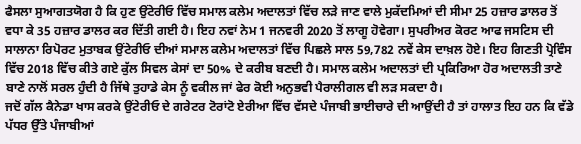ਫੈਸਲਾ ਸੁਆਗਤਯੋਗ ਹੈ ਕਿ ਹੁਣ ਉਂਟੇਰੀਓ ਵਿੱਚ ਸਮਾਲ ਕਲੇਮ ਅਦਾਲਤਾਂ ਵਿੱਚ ਲੜੇ ਜਾਣ ਵਾਲੇ ਮੁਕੱਦਮਿਆਂ ਦੀ ਸੀਮਾ 25 ਹਜ਼ਾਰ ਡਾਲਰ ਤੋਂ ਵਧਾ ਕੇ 35 ਹਜ਼ਾਰ ਡਾਲਰ ਕਰ ਦਿੱਤੀ ਗਈ ਹੈ। ਇਹ ਨਵਾਂ ਨੇਮ 1 ਜਨਵਰੀ 2020 ਤੋਂ ਲਾਗੂ ਹੋਵੇਗਾ। ਸੁਪਰੀਅਰ ਕੋਰਟ ਆਫ ਜਸਟਿਸ ਦੀ ਸਾਲਾਨਾ ਰਿਪੋਰਟ ਮੁਤਾਬਕ ਉਂਟੇਰੀਓ ਦੀਆਂ ਸਮਾਲ ਕਲੇਮ ਅਦਾਲਤਾਂ ਵਿੱਚ ਪਿਛਲੇ ਸਾਲ 59,782 ਨਵੇਂ ਕੇਸ ਦਾਖ਼ਲ ਹੋਏ। ਇਹ ਗਿਣਤੀ ਪ੍ਰੋਵਿੰਸ ਵਿੱਚ 2018 ਵਿੱਚ ਕੀਤੇ ਗਏ ਕੁੱਲ ਸਿਵਲ ਕੇਸਾਂ ਦਾ 50% ਦੇ ਕਰੀਬ ਬਣਦੀ ਹੈ। ਸਮਾਲ ਕਲੇਮ ਅਦਾਲਤਾਂ ਦੀ ਪ੍ਰਕਿਰਿਆ ਹੋਰ ਅਦਾਲਤੀ ਤਾਣੇ ਬਾਣੇ ਨਾਲੋਂ ਸਰਲ ਹੁੰਦੀ ਹੈ ਜਿੱਥੇ ਤੁਹਾਡੇ ਕੇਸ ਨੂੰ ਵਕੀਲ ਜਾਂ ਫੇਰ ਕੋਈ ਅਨੁਭਵੀ ਪੈਰਾਲੀਗਲ ਵੀ ਲੜ ਸਕਦਾ ਹੈ।
ਜਦੋਂ ਗੱਲ ਕੈਨੇਡਾ ਖਾਸ ਕਰਕੇ ਉਂਟੇਰੀਓ ਦੇ ਗਰੇਟਰ ਟੋਰਾਂਟੋ ਏਰੀਆ ਵਿੱਚ ਵੱਸਦੇ ਪੰਜਾਬੀ ਭਾਈਚਾਰੇ ਦੀ ਆਉਂਦੀ ਹੈ ਤਾਂ ਹਾਲਾਤ ਇਹ ਹਨ ਕਿ ਵੱਡੇ ਪੱਧਰ ਉੱਤੇ ਪੰਜਾਬੀਆਂ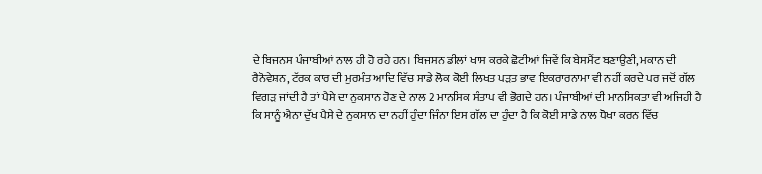ਦੇ ਬਿਜਨਸ ਪੰਜਾਬੀਆਂ ਨਾਲ ਹੀ ਹੋ ਰਹੇ ਹਨ। ਬਿਜਸਨ ਡੀਲਾਂ ਖਾਸ ਕਰਕੇ ਛੋਟੀਆਂ ਜਿਵੇਂ ਕਿ ਬੇਸਮੈਂਟ ਬਣਾਉਣੀ, ਮਕਾਨ ਦੀ ਰੈਨੋਵੇਸ਼ਨ, ਟੱਰਕ ਕਾਰ ਦੀ ਮੁਰਮੰਤ ਆਦਿ ਵਿੱਚ ਸਾਡੇ ਲੋਕ ਕੋਈ ਲਿਖਤ ਪੜਤ ਭਾਵ ਇਕਰਾਰਨਾਮਾ ਵੀ ਨਹੀਂ ਕਰਦੇ ਪਰ ਜਦੋਂ ਗੱਲ ਵਿਗੜ ਜਾਂਦੀ ਹੈ ਤਾਂ ਪੈਸੇ ਦਾ ਨੁਕਸਾਨ ਹੋਣ ਦੇ ਨਾਲ 2 ਮਾਨਸਿਕ ਸੰਤਾਪ ਵੀ ਭੋਗਦੇ ਹਨ। ਪੰਜਾਬੀਆਂ ਦੀ ਮਾਨਸਿਕਤਾ ਵੀ ਅਜਿਹੀ ਹੈ ਕਿ ਸਾਨੂੰ ਐਨਾ ਦੁੱਖ ਪੈਸੇ ਦੇ ਨੁਕਸਾਨ ਦਾ ਨਹੀਂ ਹੁੰਦਾ ਜਿੰਨਾ ਇਸ ਗੱਲ ਦਾ ਹੁੰਦਾ ਹੈ ਕਿ ਕੋਈ ਸਾਡੇ ਨਾਲ ਧੋਖਾ ਕਰਨ ਵਿੱਚ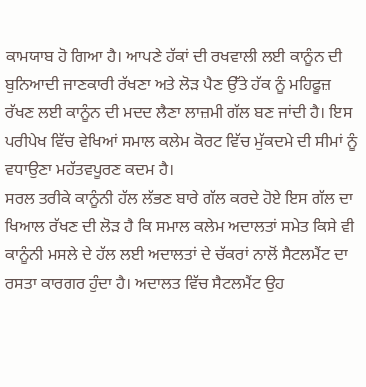ਕਾਮਯਾਬ ਹੋ ਗਿਆ ਹੈ। ਆਪਣੇ ਹੱਕਾਂ ਦੀ ਰਖਵਾਲੀ ਲਈ ਕਾਨੂੰਨ ਦੀ ਬੁਨਿਆਦੀ ਜਾਣਕਾਰੀ ਰੱਖਣਾ ਅਤੇ ਲੋੜ ਪੈਣ ਉੱਤੇ ਹੱਕ ਨੂੰ ਮਹਿਫੂਜ਼ ਰੱਖਣ ਲਈ ਕਾਨੂੰਨ ਦੀ ਮਦਦ ਲੈਣਾ ਲਾਜ਼ਮੀ ਗੱਲ ਬਣ ਜਾਂਦੀ ਹੈ। ਇਸ ਪਰੀਪੇਖ ਵਿੱਚ ਵੇਖਿਆਂ ਸਮਾਲ ਕਲੇਮ ਕੋਰਟ ਵਿੱਚ ਮੁੱਕਦਮੇ ਦੀ ਸੀਮਾਂ ਨੂੰ ਵਧਾਉਣਾ ਮਹੱਤਵਪੂਰਣ ਕਦਮ ਹੈ।
ਸਰਲ ਤਰੀਕੇ ਕਾਨੂੰਨੀ ਹੱਲ ਲੱਭਣ ਬਾਰੇ ਗੱਲ ਕਰਦੇ ਹੋਏ ਇਸ ਗੱਲ ਦਾ ਖਿਆਲ ਰੱਖਣ ਦੀ ਲੋੜ ਹੈ ਕਿ ਸਮਾਲ ਕਲੇਮ ਅਦਾਲਤਾਂ ਸਮੇਤ ਕਿਸੇ ਵੀ ਕਾਨੂੰਨੀ ਮਸਲੇ ਦੇ ਹੱਲ ਲਈ ਅਦਾਲਤਾਂ ਦੇ ਚੱਕਰਾਂ ਨਾਲੋਂ ਸੈਟਲਮੈਂਟ ਦਾ ਰਸਤਾ ਕਾਰਗਰ ਹੁੰਦਾ ਹੈ। ਅਦਾਲਤ ਵਿੱਚ ਸੈਟਲਮੈਂਟ ਉਹ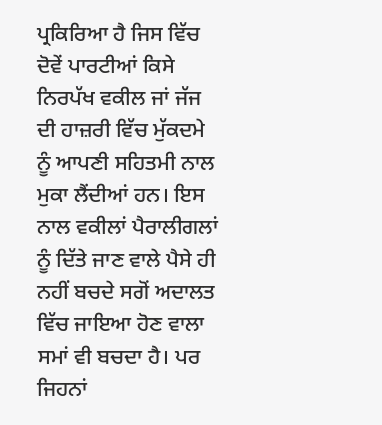ਪ੍ਰਕਿਰਿਆ ਹੈ ਜਿਸ ਵਿੱਚ ਦੋਵੇਂ ਪਾਰਟੀਆਂ ਕਿਸੇ ਨਿਰਪੱਖ ਵਕੀਲ ਜਾਂ ਜੱਜ ਦੀ ਹਾਜ਼ਰੀ ਵਿੱਚ ਮੁੱਕਦਮੇ ਨੂੰ ਆਪਣੀ ਸਹਿਤਮੀ ਨਾਲ ਮੁਕਾ ਲੈਂਦੀਆਂ ਹਨ। ਇਸ ਨਾਲ ਵਕੀਲਾਂ ਪੈਰਾਲੀਗਲਾਂ ਨੂੰ ਦਿੱਤੇ ਜਾਣ ਵਾਲੇ ਪੈਸੇ ਹੀ ਨਹੀਂ ਬਚਦੇ ਸਗੋਂ ਅਦਾਲਤ ਵਿੱਚ ਜਾਇਆ ਹੋਣ ਵਾਲਾ ਸਮਾਂ ਵੀ ਬਚਦਾ ਹੈ। ਪਰ ਜਿਹਨਾਂ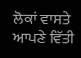ਲੋਕਾਂ ਵਾਸਤੇ ਆਪਣੇ ਵਿੱਤੀ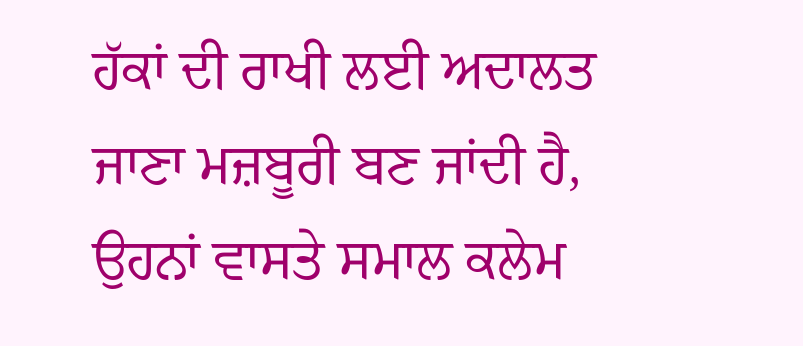ਹੱਕਾਂ ਦੀ ਰਾਖੀ ਲਈ ਅਦਾਲਤ ਜਾਣਾ ਮਜ਼ਬੂਰੀ ਬਣ ਜਾਂਦੀ ਹੈ, ਉਹਨਾਂ ਵਾਸਤੇ ਸਮਾਲ ਕਲੇਮ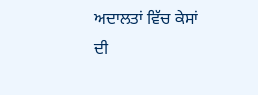ਅਦਾਲਤਾਂ ਵਿੱਚ ਕੇਸਾਂ ਦੀ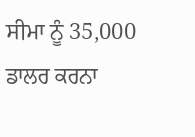ਸੀਮਾ ਨੂੰ 35,000 ਡਾਲਰ ਕਰਨਾ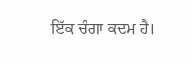ਇੱਕ ਚੰਗਾ ਕਦਮ ਹੈ।